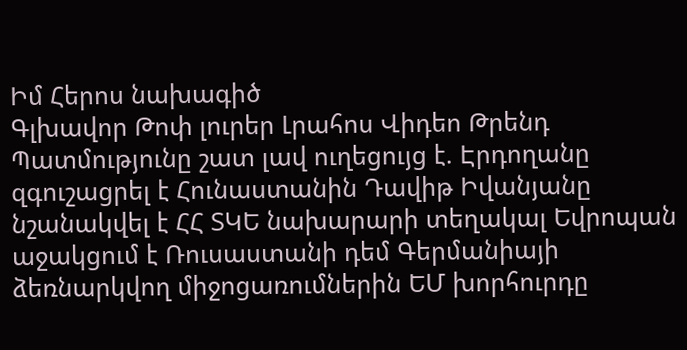Իմ Հերոս նախագիծ
Գլխավոր Թոփ լուրեր Լրահոս Վիդեո Թրենդ
Պատմությունը շատ լավ ուղեցույց է. Էրդողանը զգուշացրել է Հունաստանին Դավիթ Իվանյանը նշանակվել է ՀՀ ՏԿԵ նախարարի տեղակալ Եվրոպան աջակցում է Ռուսաստանի դեմ Գերմանիայի ձեռնարկվող միջոցառումներին ԵՄ խորհուրդը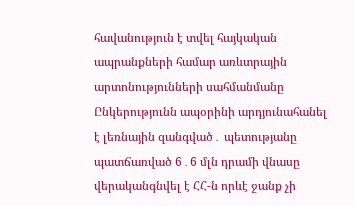հավանություն է տվել հայկական ապրանքների համար առևտրային արտոնությունների սահմանմանը Ընկերությունն ապօրինի արդյունահանել է լեռնային զանգված․ պետությանը պատճառված 6․6 մլն դրամի վնասը վերականգնվել է ՀՀ-ն որևէ ջանք չի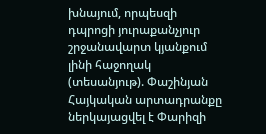խնայում, որպեսզի դպրոցի յուրաքանչյուր շրջանավարտ կյանքում լինի հաջողակ (տեսանյութ). Փաշինյան Հայկական արտադրանքը ներկայացվել է Փարիզի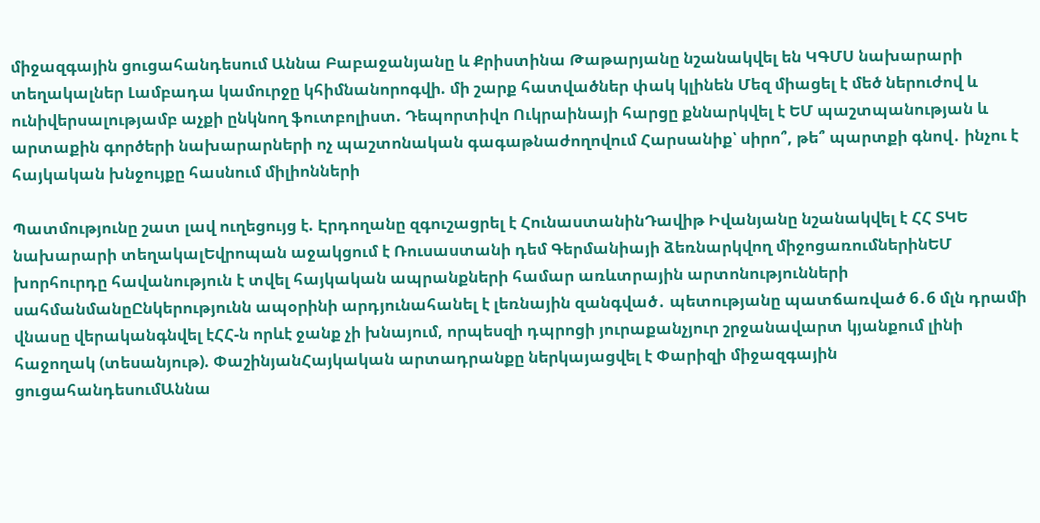միջազգային ցուցահանդեսում Աննա Բաբաջանյանը և Քրիստինա Թաթարյանը նշանակվել են ԿԳՄՍ նախարարի տեղակալներ Լամբադա կամուրջը կհիմնանորոգվի. մի շարք հատվածներ փակ կլինեն Մեզ միացել է մեծ ներուժով և ունիվերսալությամբ աչքի ընկնող ֆուտբոլիստ. Դեպորտիվո Ուկրաինայի հարցը քննարկվել է ԵՄ պաշտպանության և արտաքին գործերի նախարարների ոչ պաշտոնական գագաթնաժողովում Հարսանիք՝ սիրո՞, թե՞ պարտքի գնով․ ինչու է հայկական խնջույքը հասնում միլիոնների

Պատմությունը շատ լավ ուղեցույց է. Էրդողանը զգուշացրել է ՀունաստանինԴավիթ Իվանյանը նշանակվել է ՀՀ ՏԿԵ նախարարի տեղակալԵվրոպան աջակցում է Ռուսաստանի դեմ Գերմանիայի ձեռնարկվող միջոցառումներինԵՄ խորհուրդը հավանություն է տվել հայկական ապրանքների համար առևտրային արտոնությունների սահմանմանըԸնկերությունն ապօրինի արդյունահանել է լեռնային զանգված․ պետությանը պատճառված 6․6 մլն դրամի վնասը վերականգնվել էՀՀ-ն որևէ ջանք չի խնայում, որպեսզի դպրոցի յուրաքանչյուր շրջանավարտ կյանքում լինի հաջողակ (տեսանյութ). ՓաշինյանՀայկական արտադրանքը ներկայացվել է Փարիզի միջազգային ցուցահանդեսումԱննա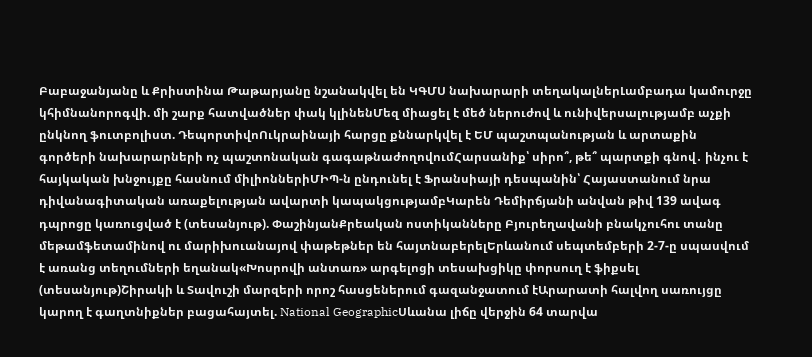Բաբաջանյանը և Քրիստինա Թաթարյանը նշանակվել են ԿԳՄՍ նախարարի տեղակալներԼամբադա կամուրջը կհիմնանորոգվի. մի շարք հատվածներ փակ կլինենՄեզ միացել է մեծ ներուժով և ունիվերսալությամբ աչքի ընկնող ֆուտբոլիստ. ԴեպորտիվոՈւկրաինայի հարցը քննարկվել է ԵՄ պաշտպանության և արտաքին գործերի նախարարների ոչ պաշտոնական գագաթնաժողովումՀարսանիք՝ սիրո՞, թե՞ պարտքի գնով․ ինչու է հայկական խնջույքը հասնում միլիոններիՄԻՊ-ն ընդունել է Ֆրանսիայի դեսպանին՝ Հայաստանում նրա դիվանագիտական առաքելության ավարտի կապակցությամբԿարեն Դեմիրճյանի անվան թիվ 139 ավագ դպրոցը կառուցված է (տեսանյութ). ՓաշինյանՔրեական ոստիկանները Բյուրեղավանի բնակչուհու տանը մեթամֆետամինով ու մարիխուանայով փաթեթներ են հայտնաբերելԵրևանում սեպտեմբերի 2-7-ը սպասվում է առանց տեղումների եղանակ«Խոսրովի անտառ» արգելոցի տեսախցիկը փորսուղ է ֆիքսել (տեսանյութ)Շիրակի և Տավուշի մարզերի որոշ հասցեներում գազանջատում էԱրարատի հալվող սառույցը կարող է գաղտնիքներ բացահայտել. National GeographicՍևանա լիճը վերջին 64 տարվա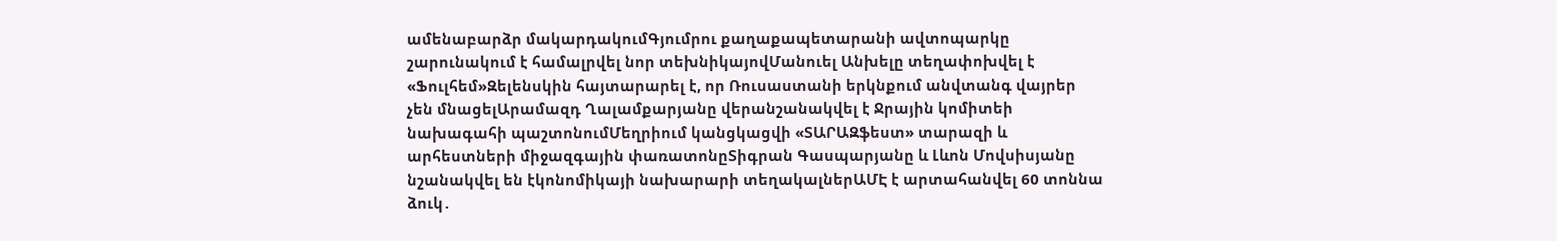ամենաբարձր մակարդակումԳյումրու քաղաքապետարանի ավտոպարկը շարունակում է համալրվել նոր տեխնիկայովՄանուել Անխելը տեղափոխվել է «Ֆուլհեմ»Զելենսկին հայտարարել է, որ Ռուսաստանի երկնքում անվտանգ վայրեր չեն մնացելԱրամազդ Ղալամքարյանը վերանշանակվել է Ջրային կոմիտեի նախագահի պաշտոնումՄեղրիում կանցկացվի «ՏԱՐԱԶֆեստ» տարազի և արհեստների միջազգային փառատոնըՏիգրան Գասպարյանը և Լևոն Մովսիսյանը նշանակվել են էկոնոմիկայի նախարարի տեղակալներԱՄԷ է արտահանվել 60 տոննա ձուկ․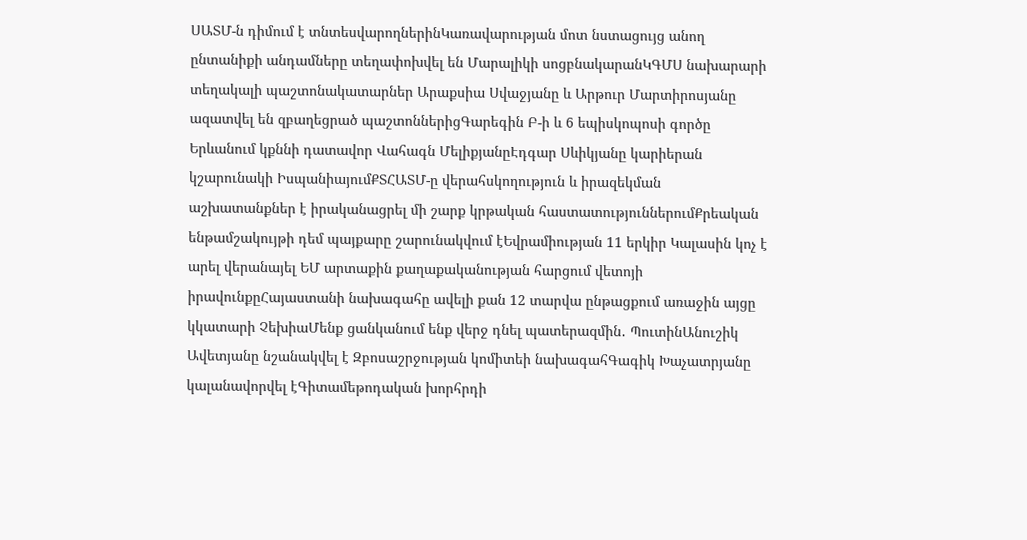ՍԱՏՄ-ն դիմում է տնտեսվարողներինԿառավարության մոտ նստացույց անող ընտանիքի անդամները տեղափոխվել են Մարալիկի սոցբնակարանԿԳՄՍ նախարարի տեղակալի պաշտոնակատարներ Արաքսիա Սվաջյանը և Արթուր Մարտիրոսյանը ազատվել են զբաղեցրած պաշտոններիցԳարեգին Բ-ի և 6 եպիսկոպոսի գործը Երևանում կքննի դատավոր Վահագն ՄելիքյանըԷդգար Սևիկյանը կարիերան կշարունակի ԻսպանիայումՔՏՀԱՏՄ-ը վերահսկողություն և իրազեկման աշխատանքներ է իրականացրել մի շարք կրթական հաստատություններումՔրեական ենթամշակույթի դեմ պայքարը շարունակվում էԵվրամիության 11 երկիր Կալասին կոչ է արել վերանայել ԵՄ արտաքին քաղաքականության հարցում վետոյի իրավունքըՀայաստանի նախագահը ավելի քան 12 տարվա ընթացքում առաջին այցը կկատարի ՉեխիաՄենք ցանկանում ենք վերջ դնել պատերազմին․ ՊուտինԱնուշիկ Ավետյանը նշանակվել է Զբոսաշրջության կոմիտեի նախագահԳագիկ Խաչատրյանը կալանավորվել էԳիտամեթոդական խորհրդի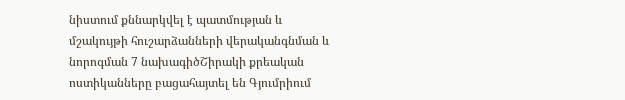նիստում քննարկվել է պատմության և մշակույթի հուշարձանների վերականգնման և նորոգման 7 նախագիծՇիրակի քրեական ոստիկանները բացահայտել են Գյումրիում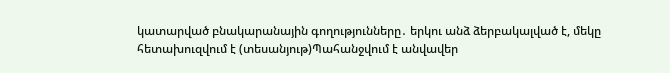կատարված բնակարանային գողությունները․ երկու անձ ձերբակալված է, մեկը հետախուզվում է (տեսանյութ)Պահանջվում է անվավեր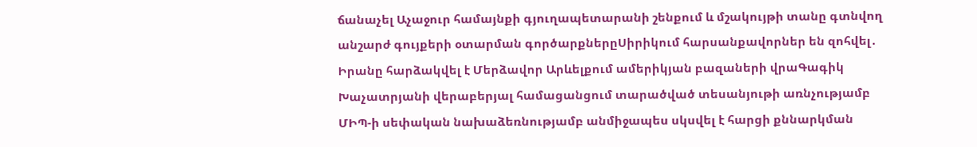ճանաչել Աչաջուր համայնքի գյուղապետարանի շենքում և մշակույթի տանը գտնվող անշարժ գույքերի օտարման գործարքներըՍիրիկում հարսանքավորներ են զոհվել․ Իրանը հարձակվել է Մերձավոր Արևելքում ամերիկյան բազաների վրաԳագիկ Խաչատրյանի վերաբերյալ համացանցում տարածված տեսանյութի առնչությամբ ՄԻՊ-ի սեփական նախաձեռնությամբ անմիջապես սկսվել է հարցի քննարկման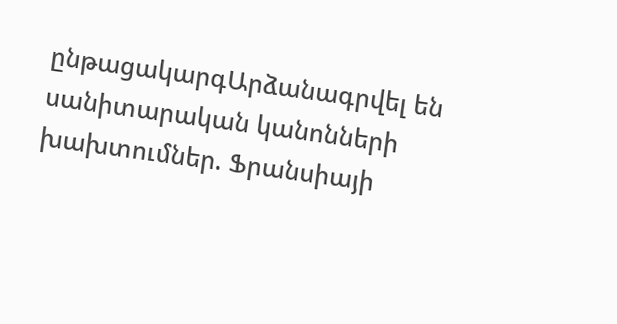ընթացակարգԱրձանագրվել են սանիտարական կանոնների խախտումներ. Ֆրանսիայի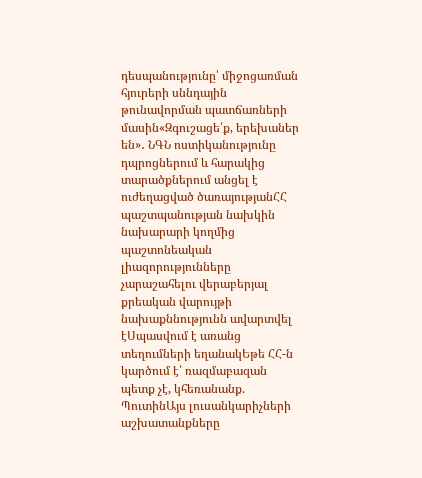դեսպանությունը՝ միջոցառման հյուրերի սննդային թունավորման պատճառների մասին«Զգուշացե՛ք, երեխաներ են»․ ՆԳՆ ոստիկանությունը դպրոցներում և հարակից տարածքներում անցել է ուժեղացված ծառայությանՀՀ պաշտպանության նախկին նախարարի կողմից պաշտոնեական լիազորությունները չարաշահելու վերաբերյալ քրեական վարույթի նախաքննությունն ավարտվել էՍպասվում է առանց տեղումների եղանակԵթե ՀՀ-ն կարծում է՝ ռազմաբազան պետք չէ, կհեռանանք. ՊուտինԱյս լուսանկարիչների աշխատանքները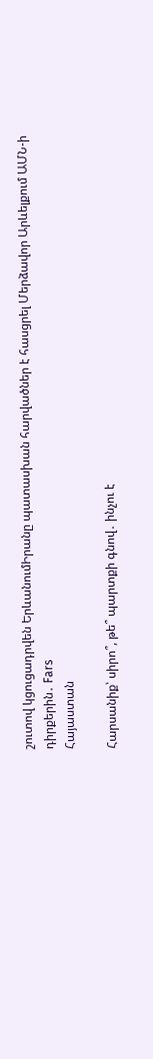շուտով կցուցադրվեն ԵրևանումԻրանը պատասխան հարվածներ է հասցրել Մերձավոր Արևելքում ԱՄՆ-ի դիրքերին․ Fars
Հայաստան

Հարսանիք՝ սիրո՞, թե՞ պարտքի գնով․ ինչու է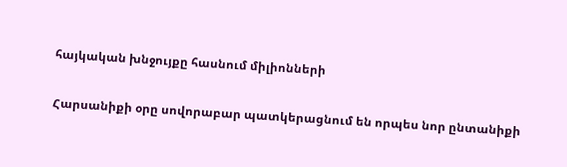հայկական խնջույքը հասնում միլիոնների

Հարսանիքի օրը սովորաբար պատկերացնում են որպես նոր ընտանիքի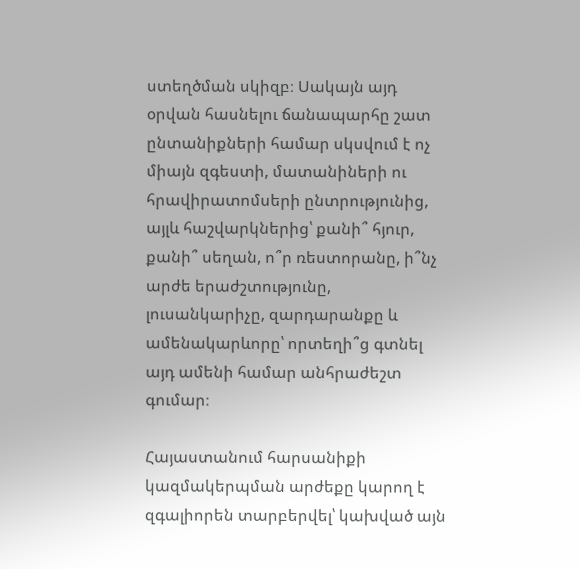ստեղծման սկիզբ։ Սակայն այդ օրվան հասնելու ճանապարհը շատ ընտանիքների համար սկսվում է ոչ միայն զգեստի, մատանիների ու հրավիրատոմսերի ընտրությունից, այլև հաշվարկներից՝ քանի՞ հյուր, քանի՞ սեղան, ո՞ր ռեստորանը, ի՞նչ  արժե երաժշտությունը, լուսանկարիչը, զարդարանքը և ամենակարևորը՝ որտեղի՞ց գտնել այդ ամենի համար անհրաժեշտ գումար։

Հայաստանում հարսանիքի կազմակերպման արժեքը կարող է զգալիորեն տարբերվել՝ կախված այն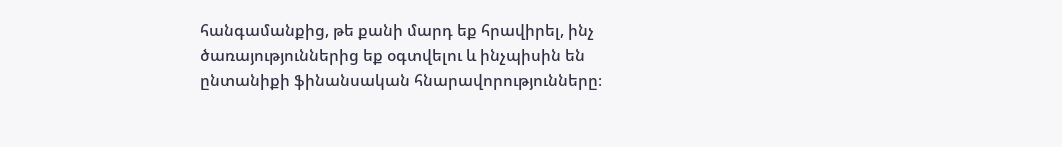հանգամանքից, թե քանի մարդ եք հրավիրել, ինչ ծառայություններից եք օգտվելու և ինչպիսին են ընտանիքի ֆինանսական հնարավորությունները։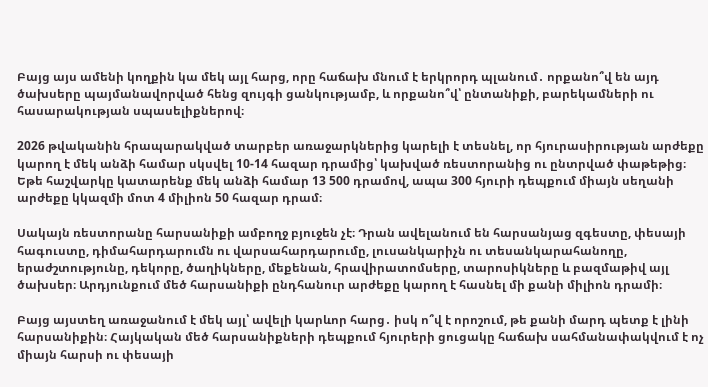Բայց այս ամենի կողքին կա մեկ այլ հարց, որը հաճախ մնում է երկրորդ պլանում․ որքանո՞վ են այդ ծախսերը պայմանավորված հենց զույգի ցանկությամբ, և որքանո՞վ՝ ընտանիքի, բարեկամների ու հասարակության սպասելիքներով։

2026 թվականին հրապարակված տարբեր առաջարկներից կարելի է տեսնել, որ հյուրասիրության արժեքը կարող է մեկ անձի համար սկսվել 10-14 հազար դրամից՝ կախված ռեստորանից ու ընտրված փաթեթից։ Եթե հաշվարկը կատարենք մեկ անձի համար 13 500 դրամով, ապա 300 հյուրի դեպքում միայն սեղանի արժեքը կկազմի մոտ 4 միլիոն 50 հազար դրամ։

Սակայն ռեստորանը հարսանիքի ամբողջ բյուջեն չէ։ Դրան ավելանում են հարսանյաց զգեստը, փեսայի հագուստը, դիմահարդարումն ու վարսահարդարումը, լուսանկարիչն ու տեսանկարահանողը, երաժշտությունը, դեկորը, ծաղիկները, մեքենան, հրավիրատոմսերը, տարոսիկները և բազմաթիվ այլ ծախսեր։ Արդյունքում մեծ հարսանիքի ընդհանուր արժեքը կարող է հասնել մի քանի միլիոն դրամի։

Բայց այստեղ առաջանում է մեկ այլ՝ ավելի կարևոր հարց․ իսկ ո՞վ է որոշում, թե քանի մարդ պետք է լինի հարսանիքին։ Հայկական մեծ հարսանիքների դեպքում հյուրերի ցուցակը հաճախ սահմանափակվում է ոչ միայն հարսի ու փեսայի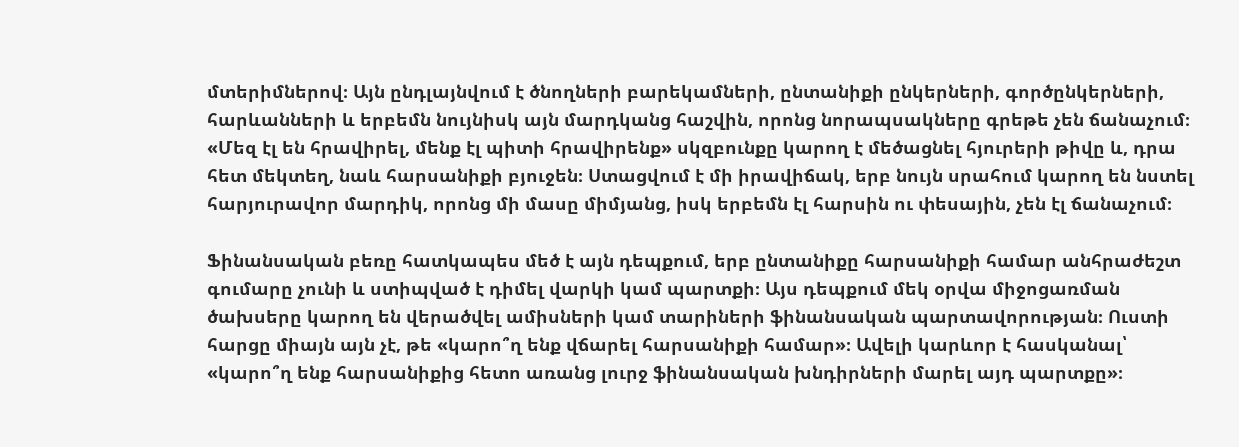մտերիմներով։ Այն ընդլայնվում է ծնողների բարեկամների, ընտանիքի ընկերների, գործընկերների, հարևանների և երբեմն նույնիսկ այն մարդկանց հաշվին, որոնց նորապսակները գրեթե չեն ճանաչում։ «Մեզ էլ են հրավիրել, մենք էլ պիտի հրավիրենք» սկզբունքը կարող է մեծացնել հյուրերի թիվը և, դրա հետ մեկտեղ, նաև հարսանիքի բյուջեն։ Ստացվում է մի իրավիճակ, երբ նույն սրահում կարող են նստել հարյուրավոր մարդիկ, որոնց մի մասը միմյանց, իսկ երբեմն էլ հարսին ու փեսային, չեն էլ ճանաչում։

Ֆինանսական բեռը հատկապես մեծ է այն դեպքում, երբ ընտանիքը հարսանիքի համար անհրաժեշտ գումարը չունի և ստիպված է դիմել վարկի կամ պարտքի։ Այս դեպքում մեկ օրվա միջոցառման ծախսերը կարող են վերածվել ամիսների կամ տարիների ֆինանսական պարտավորության։ Ուստի հարցը միայն այն չէ, թե «կարո՞ղ ենք վճարել հարսանիքի համար»։ Ավելի կարևոր է հասկանալ՝ «կարո՞ղ ենք հարսանիքից հետո առանց լուրջ ֆինանսական խնդիրների մարել այդ պարտքը»։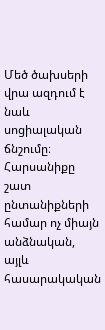Մեծ ծախսերի վրա ազդում է նաև սոցիալական ճնշումը։ Հարսանիքը շատ ընտանիքների համար ոչ միայն անձնական, այլև հասարակական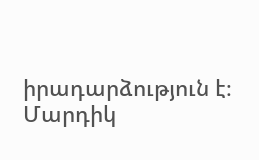իրադարձություն է։ Մարդիկ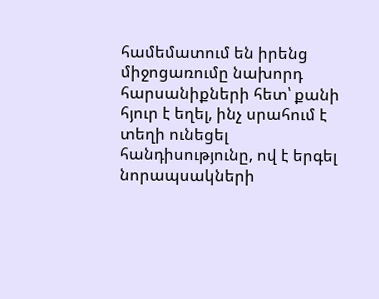համեմատում են իրենց միջոցառումը նախորդ հարսանիքների հետ՝ քանի հյուր է եղել, ինչ սրահում է տեղի ունեցել հանդիսությունը, ով է երգել նորապսակների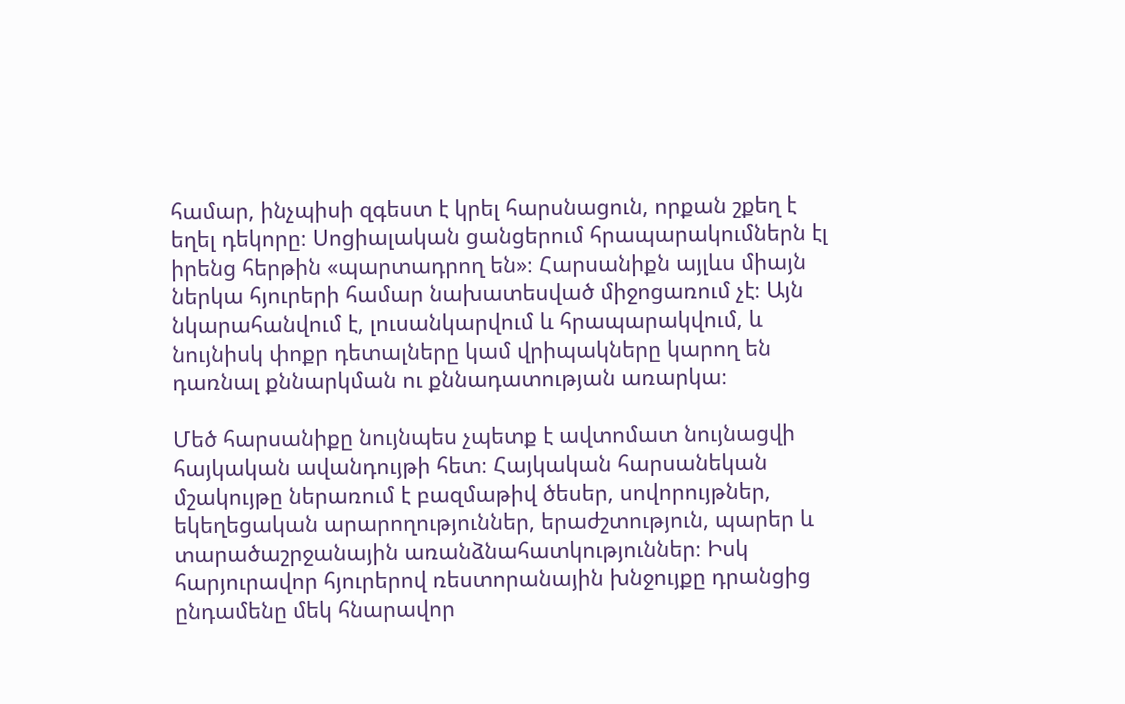համար, ինչպիսի զգեստ է կրել հարսնացուն, որքան շքեղ է եղել դեկորը։ Սոցիալական ցանցերում հրապարակումներն էլ իրենց հերթին «պարտադրող են»։ Հարսանիքն այլևս միայն ներկա հյուրերի համար նախատեսված միջոցառում չէ։ Այն նկարահանվում է, լուսանկարվում և հրապարակվում, և նույնիսկ փոքր դետալները կամ վրիպակները կարող են դառնալ քննարկման ու քննադատության առարկա։

Մեծ հարսանիքը նույնպես չպետք է ավտոմատ նույնացվի հայկական ավանդույթի հետ։ Հայկական հարսանեկան մշակույթը ներառում է բազմաթիվ ծեսեր, սովորույթներ, եկեղեցական արարողություններ, երաժշտություն, պարեր և տարածաշրջանային առանձնահատկություններ։ Իսկ հարյուրավոր հյուրերով ռեստորանային խնջույքը դրանցից ընդամենը մեկ հնարավոր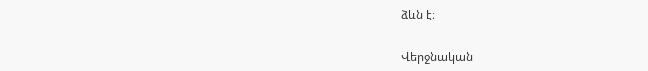ձևն է։

Վերջնական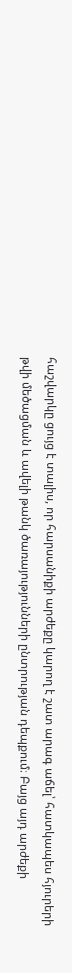հաշվարկը ցույց է տալիս, որ հարսանիքի արժեքը կարող է շատ արագ աճել՝ հատկապես հյուրերի թվի մեծացման և ավելի թանկ ծառայությունների ընտրության դեպքում։ Բայց այդ արժեքի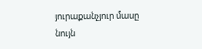յուրաքանչյուր մասը նույն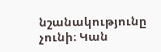նշանակությունը չունի։ Կան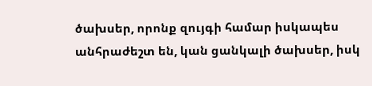ծախսեր, որոնք զույգի համար իսկապես անհրաժեշտ են, կան ցանկալի ծախսեր, իսկ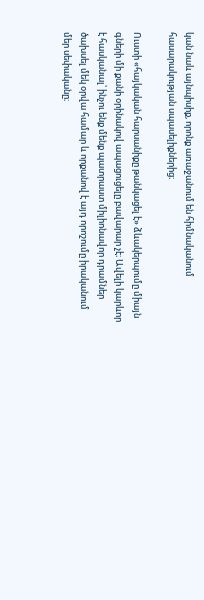կան նաև այնպիսիք, որոնք առաջանում են հիմնականում հասարակության սպասելիքներից։

Ուստի «հայկական հարսանիքը թանկացել է» ձևակերպումը միայն գների մի քանի օրինակով ապացուցելը բավարար չէ։ Ավելի կարևոր է հասկանալ՝ ինչու ենք մենք պատրաստ միլիոնավոր դրամներ ծախսել մեկ օրվա համար և որքանով է այդ որոշումը իրականում մեր սեփականը։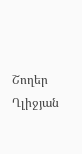Շողեր Ղլիջյան